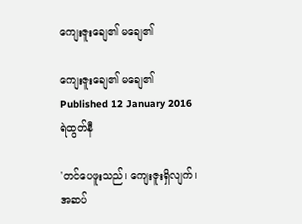ကျေးဇူးချေ၏ မချေ၏

ကျေးဇူးချေ၏ မချေ၏
Published 12 January 2016
ရဲထွတ်နီ

'တင်ပေဖူးသည်၊ ကျေးဇူးရှိလျက်၊ အဆပ်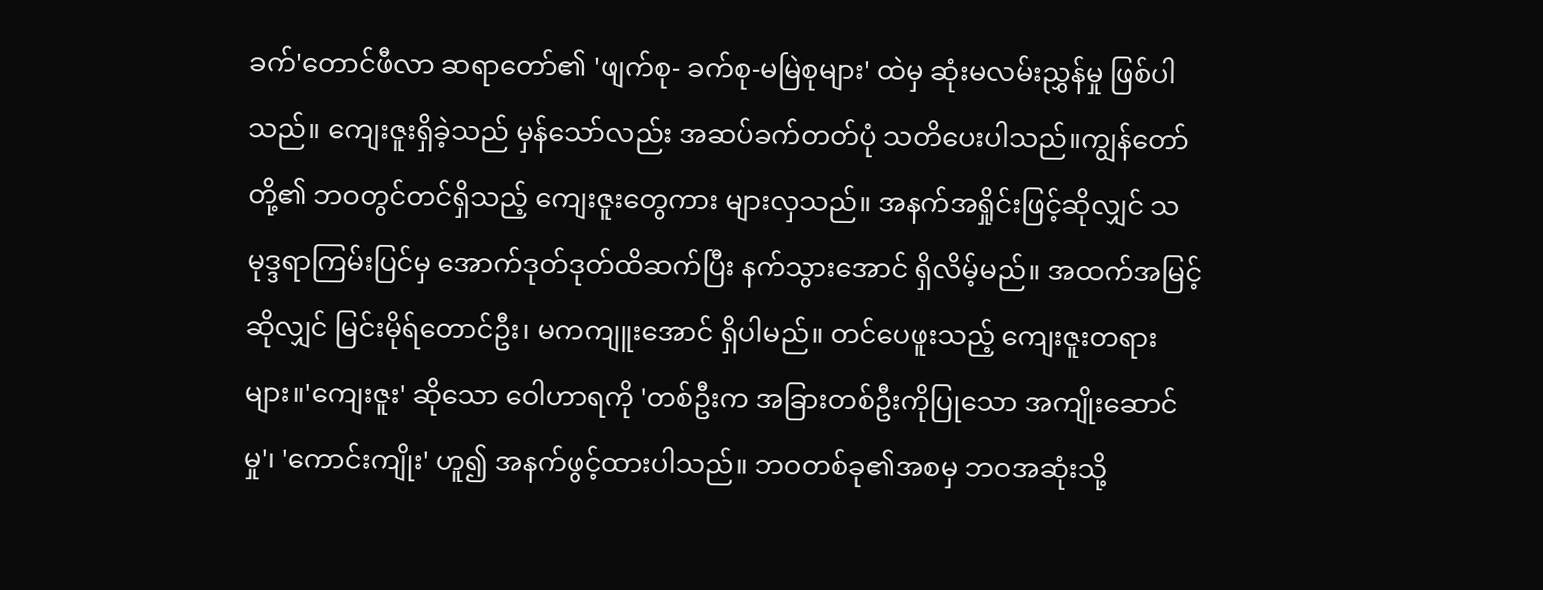ခက်'တောင်ဖီလာ ဆရာတော်၏ 'ဖျက်စု- ခက်စု-မမြဲစုများ' ထဲမှ ဆုံးမလမ်းညွှန်မှု ဖြစ်ပါသည်။ ကျေးဇူးရှိခဲ့သည် မှန်သော်လည်း အဆပ်ခက်တတ်ပုံ သတိပေးပါသည်။ကျွန်တော်တို့၏ ဘဝတွင်တင်ရှိသည့် ကျေးဇူးတွေကား များလှသည်။ အနက်အရှိုင်းဖြင့်ဆိုလျှင် သမုဒ္ဒရာကြမ်းပြင်မှ အောက်ဒုတ်ဒုတ်ထိဆက်ပြီး နက်သွားအောင် ရှိလိမ့်မည်။ အထက်အမြင့်ဆိုလျှင် မြင်းမိုရ်တောင်ဦး၊ မကကျူးအောင် ရှိပါမည်။ တင်ပေဖူးသည့် ကျေးဇူးတရားများ။'ကျေးဇူး' ဆိုသော ဝေါဟာရကို 'တစ်ဦးက အခြားတစ်ဦးကိုပြုသော အကျိုးဆောင်မှု'၊ 'ကောင်းကျိုး' ဟူ၍ အနက်ဖွင့်ထားပါသည်။ ဘဝတစ်ခု၏အစမှ ဘဝအဆုံးသို့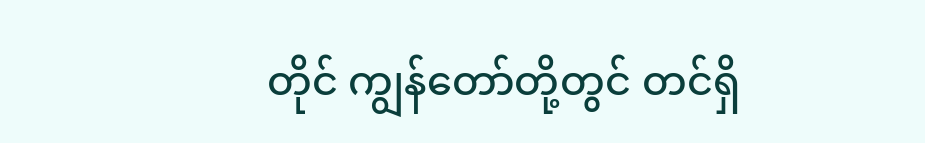တိုင် ကျွန်တော်တို့တွင် တင်ရှိ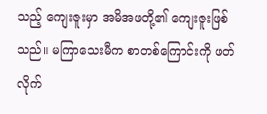သည့် ကျေးဇူးမှာ အမိအဖတို့၏ ကျေးဇူးဖြစ်သည်။ မကြာသေးမီက စာတစ်ကြောင်းကို ဖတ်လိုက်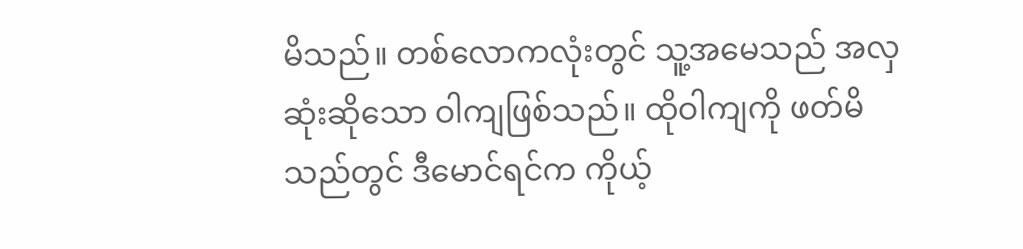မိသည်။ တစ်လောကလုံးတွင် သူ့အမေသည် အလှဆုံးဆိုသော ဝါကျဖြစ်သည်။ ထိုဝါကျကို ဖတ်မိသည်တွင် ဒီမောင်ရင်က ကိုယ့်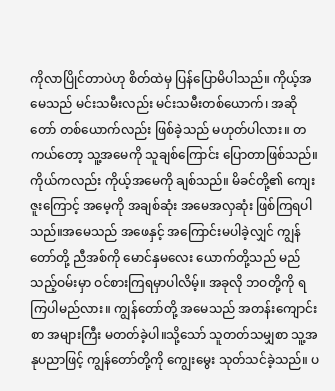ကိုလာပြိုင်တာပဲဟု စိတ်ထဲမှ ပြန်ပြောမိပါသည်။ ကိုယ့်အမေသည် မင်းသမီးလည်း မင်းသမီးတစ်ယောက်၊ အဆိုတော် တစ်ယောက်လည်း ဖြစ်ခဲ့သည် မဟုတ်ပါလား။ တကယ်တော့ သူ့အမေကို သူချစ်ကြောင်း ပြောတာဖြစ်သည်။ ကိုယ်ကလည်း ကိုယ့်အမေကို ချစ်သည်။ မိခင်တို့၏ ကျေးဇူးကြောင့် အမေ့ကို အချစ်ဆုံး အမေအလှဆုံး ဖြစ်ကြရပါသည်။အမေသည် အဖေနှင့် အကြောင်းမပါခဲ့လျှင် ကျွန်တော်တို့ ညီအစ်ကို မောင်နှမလေး ယောက်တို့သည် မည်သည့်ဝမ်းမှာ ဝင်စားကြရမှာပါလိမ့်။ အခုလို ဘဝတို့ကို ရကြပါမည်လား။ ကျွန်တော်တို့ အမေသည် အတန်းကျောင်းစာ အများကြီး မတတ်ခဲ့ပါ။သို့သော် သူတတ်သမျှစာ သူ့အနုပညာဖြင့် ကျွန်တော်တို့ကို ကျွေးမွေး သုတ်သင်ခဲ့သည်။ ပ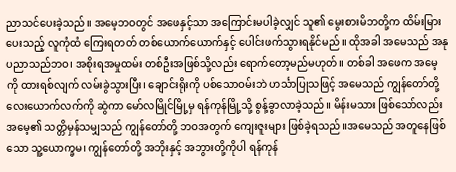ညာသင်ပေးခဲ့သည်။ အမေ့ဘဝတွင် အဖေနှင့်သာ အကြောင်းမပါခဲ့လျှင် သူ၏ မွေးစားမိဘတို့က ထိမ်းမြားပေးသည့် လူကုံထံ ကြေးရတတ် တစ်ယောက်ယောက်နှင့် ပေါင်းဖက်သွားရနိုင်မည်။ ထိုအခါ အမေသည် အနုပညာသည်ဘဝ၊ အစိုးရအမှုထမ်း တစ်ဦးအဖြစ်သို့လည်း ရောက်တော့မည်မဟုတ်။ တစ်ခါ အဖေက အမေ့ကို ထားရစ်လျက် လမ်းခွဲသွားပြီး၊ ချောင်းရိုးကို ပစ်သောဝမ်းဘဲ ဟင်္သာပြုသဖြင့် အမေသည် ကျွန်တော်တို့ လေးယောက်လက်ကို ဆွဲကာ မော်လမြိုင်မြို့မှ ရန်ကုန်မြို့သို့ စွန့်ခွာလာခဲ့သည်။ မိန်းမသား ဖြစ်သော်လည်း အမေ့၏ သတ္တိမှန်သမျှသည် ကျွန်တော်တို့ ဘဝအတွက် ကျေးဇူးများ ဖြစ်ခဲ့ရသည်။အမေသည် အတူနေဖြစ်သော သူ့ယောက္ခမ၊ ကျွန်တော်တို့ အဘိုးနှင့် အဘွားတို့ကိုပါ ရန်ကုန်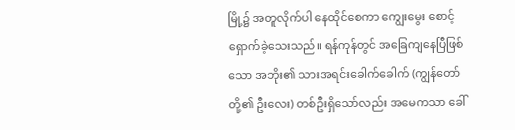မြို့၌ အတူလိုက်ပါ နေထိုင်စေကာ ကျွေးမွေး စောင့်ရှောက်ခဲ့သေးသည်။ ရန်ကုန်တွင် အခြေကျနေပြီဖြစ်သော အဘိုး၏ သားအရင်းခေါက်ခေါက် (ကျွန်တော်တို့၏ ဦးလေး) တစ်ဦးရှိသော်လည်း အမေကသာ ခေါ်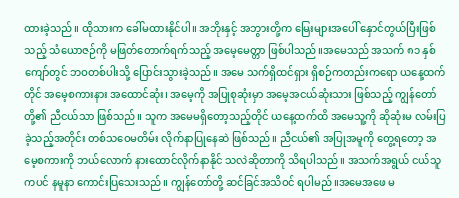ထားခဲ့သည်။ ထိုသားက ခေါ်မထားနိုင်ပါ။ အဘိုးနှင့် အဘွားတို့က မြေးများအပေါ် နှောင်တွယ်ပြီးဖြစ်သည့် သံယောဇဉ်ကို မဖြတ်တောက်ရက်သည့် အမေ့မေတ္တာ ဖြစ်ပါသည်။အမေသည် အသက် ၈၁ နှစ်ကျော်တွင် ဘဝတစ်ပါးသို့ ပြောင်းသွားခဲ့သည်။ အမေ သက်ရှိထင်ရှား ရှိစဉ်ကတည်းကရော ယနေ့ထက်တိုင် အမေ့စကားနား အထောင်ဆုံး၊ အမေ့ကို အပြုစုဆုံးမှာ အမေ့အငယ်ဆုံးသား ဖြစ်သည့် ကျွန်တော်တို့၏ ညီငယ်သာ ဖြစ်သည်။ သူက အမေမရှိတော့သည့်တိုင် ယနေ့ထက်ထိ အမေသူ့ကို ဆိုဆုံးမ လမ်းပြခဲ့သည့်အတိုင်း တစ်သဝေမတိမ်း လိုက်နာပြုနေဆဲ ဖြစ်သည်။ ညီငယ်၏ အပြုအမူကို တွေ့ရတော့ အမေ့စကားကို ဘယ်လောက် နားထောင်လိုက်နာနိုင် သလဲဆိုတာကို သိရပါသည်။ အသက်အရွယ် ငယ်သူကပင် နမူနာ ကောင်းပြသေးသည်။ ကျွန်တော်တို့ ဆင်ခြင်အသိဝင် ရပါမည်။အမေအဖေ မ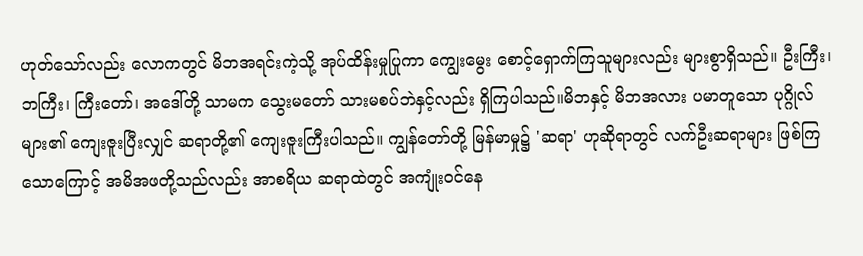ဟုတ်သော်လည်း လောကတွင် မိဘအရင်းကဲ့သို့ အုပ်ထိန်းမှုပြုကာ ကျွေးမွေး စောင့်ရှောက်ကြသူများလည်း များစွာရှိသည်။ ဦးကြီး၊ ဘကြီး၊ ကြီးတော်၊ အဒေါ်တို့ သာမက သွေးမတော် သားမစပ်ဘဲနှင့်လည်း ရှိကြပါသည်။မိဘနှင့် မိဘအလား ပမာတူသော ပုဂ္ဂိုလ်များ၏ ကျေးဇူးပြီးလျှင် ဆရာတို့၏ ကျေးဇူးကြီးပါသည်။ ကျွန်တော်တို့ မြန်မာမှု၌ 'ဆရာ' ဟုဆိုရာတွင် လက်ဦးဆရာများ ဖြစ်ကြသောကြောင့် အမိအဖတို့သည်လည်း အာစရိယ ဆရာထဲတွင် အကျုံးဝင်နေ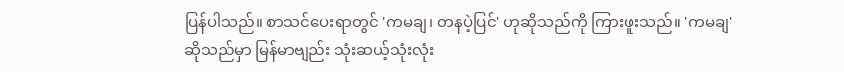ပြန်ပါသည်။ စာသင်ပေးရာတွင် 'ကမချ၊ တနပဲ့ပြင်' ဟုဆိုသည်ကို ကြားဖူးသည်။ 'ကမချ' ဆိုသည်မှာ မြန်မာဗျည်း သုံးဆယ့်သုံးလုံး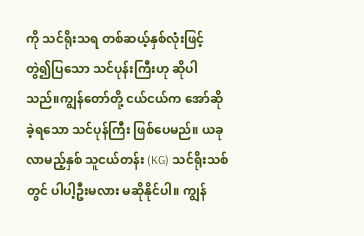ကို သင်ရိုးသရ တစ်ဆယ့်နှစ်လုံးဖြင့် တွဲ၍ပြသော သင်ပုန်းကြီးဟု ဆိုပါသည်။ကျွန်တော်တို့ ငယ်ငယ်က အော်ဆိုခဲ့ရသော သင်ပုန်ကြီး ဖြစ်ပေမည်။ ယခုလာမည့်နှစ် သူငယ်တန်း (KG) သင်ရိုးသစ်တွင် ပါပါ့ဦးမလား မဆိုနိုင်ပါ။ ကျွန်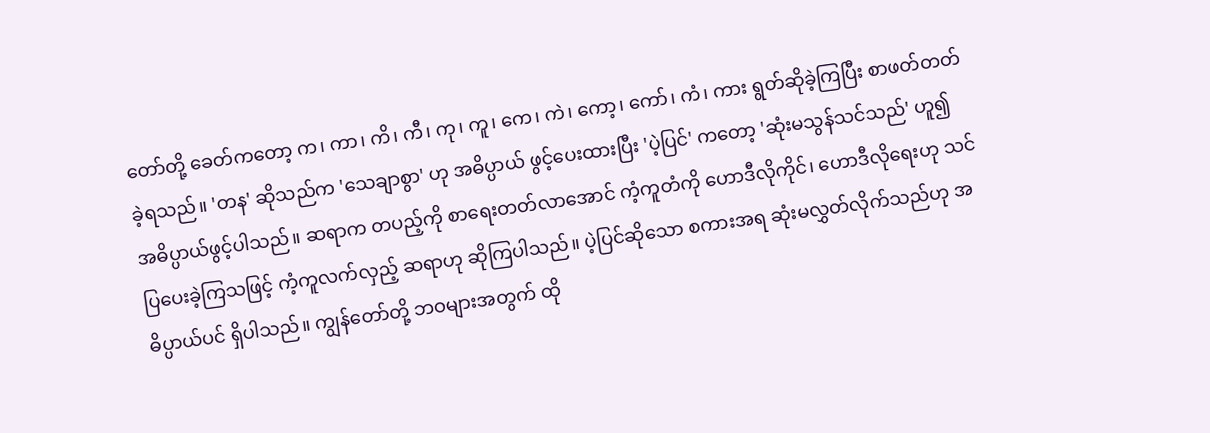တော်တို့ ခေတ်ကတော့ က၊ ကာ၊ ကိ၊ ကီ၊ ကု၊ ကူ၊ ကေ၊ ကဲ၊ ကော့၊ ကော်၊ ကံ၊ ကား ရွတ်ဆိုခဲ့ကြပြီး စာဖတ်တတ်ခဲ့ရသည်။ 'တန' ဆိုသည်က 'သေချာစွာ' ဟု အဓိပ္ပာယ် ဖွင့်ပေးထားပြီး 'ပဲ့ပြင်' ကတော့ 'ဆုံးမသွန်သင်သည်' ဟူ၍ အဓိပ္ပာယ်ဖွင့်ပါသည်။ ဆရာက တပည့်ကို စာရေးတတ်လာအောင် ကံ့ကူတံကို ဟောဒီလိုကိုင်၊ ဟောဒီလိုရေးဟု သင်ပြပေးခဲ့ကြသဖြင့် ကံ့ကူလက်လှည့် ဆရာဟု ဆိုကြပါသည်။ ပဲ့ပြင်ဆိုသော စကားအရ ဆုံးမလွှတ်လိုက်သည်ဟု အဓိပ္ပာယ်ပင် ရှိပါသည်။ ကျွန်တော်တို့ ဘဝများအတွက် ထို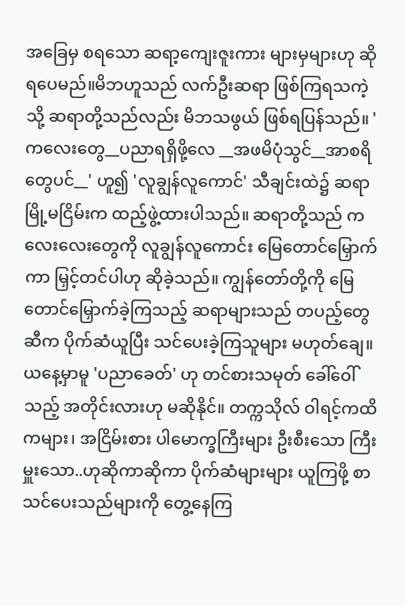အခြေမှ စရသော ဆရာ့ကျေးဇူးကား များမှများဟု ဆိုရပေမည်။မိဘဟူသည် လက်ဦးဆရာ ဖြစ်ကြရသကဲ့သို့ ဆရာတို့သည်လည်း မိဘသဖွယ် ဖြစ်ရပြန်သည်။ 'ကလေးတွေ__ပညာရရှိဖို့လေ __အဖမိပုံသွင်__အာစရိတွေပင်__' ဟူ၍ 'လူချွန်လူကောင်' သီချင်းထဲ၌ ဆရာမြို့မငြိမ်းက ထည့်ဖွဲ့ထားပါသည်။ ဆရာတို့သည် ကလေးလေးတွေကို လူချွန်လူကောင်း မြေတောင်မြှောက်ကာ မြှင့်တင်ပါဟု ဆိုခဲ့သည်။ ကျွန်တော်တို့ကို မြေတောင်မြှောက်ခဲ့ကြသည့် ဆရာများသည် တပည့်တွေဆီက ပိုက်ဆံယူပြီး သင်ပေးခဲ့ကြသူများ မဟုတ်ချေ။ ယနေ့မှာမူ 'ပညာခေတ်' ဟု တင်စားသမုတ် ခေါ်ဝေါ်သည့် အတိုင်းလားဟု မဆိုနိုင်။ တက္ကသိုလ် ဝါရင့်ကထိကများ၊ အငြိမ်းစား ပါမောက္ခကြီးများ ဦးစီးသော ကြီးမှူးသော..ဟုဆိုကာဆိုကာ ပိုက်ဆံများများ ယူကြဖို့ စာသင်ပေးသည်များကို တွေ့နေကြ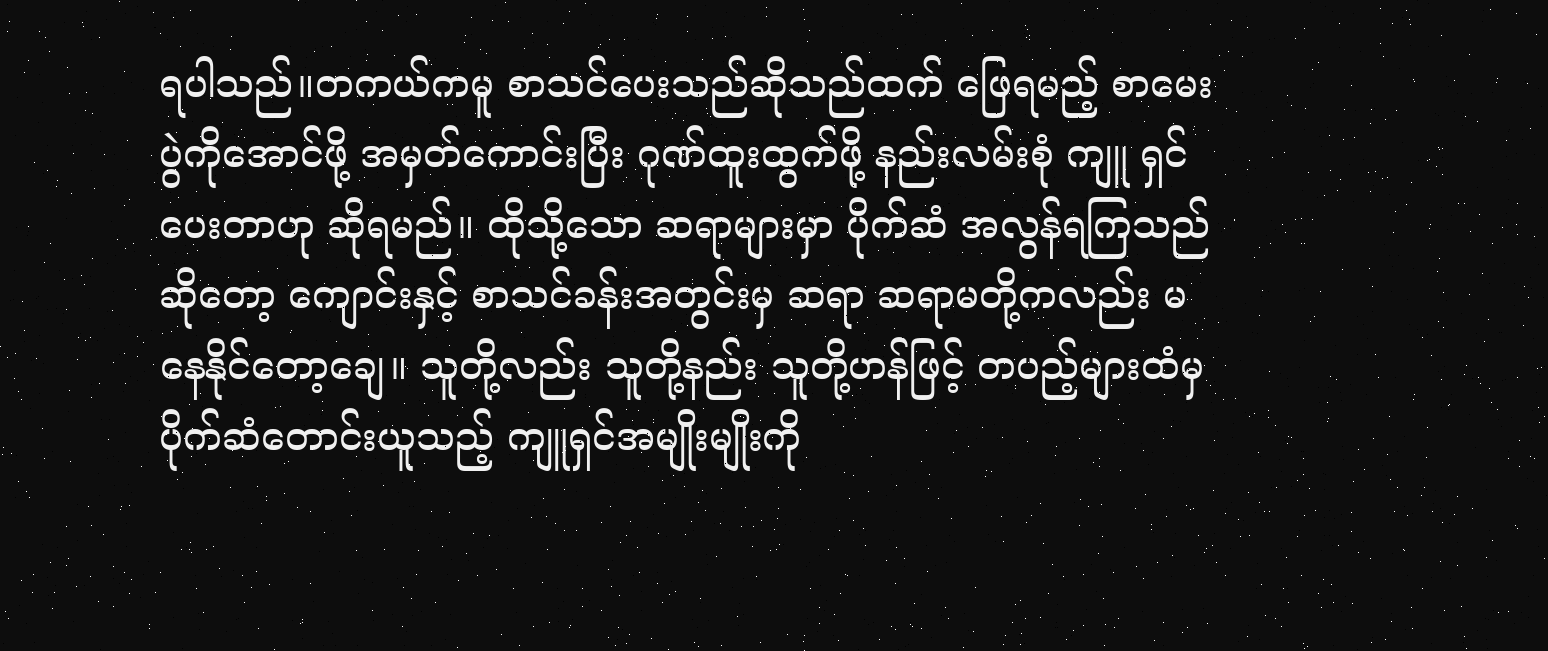ရပါသည်။တကယ်ကမူ စာသင်ပေးသည်ဆိုသည်ထက် ဖြေရမည့် စာမေးပွဲကိုအောင်ဖို့ အမှတ်ကောင်းပြီး ဂုဏ်ထူးထွက်ဖို့ နည်းလမ်းစုံ ကျူ ရှင်ပေးတာဟု ဆိုရမည်။ ထိုသို့သော ဆရာများမှာ ပိုက်ဆံ အလွန်ရကြသည်ဆိုတော့ ကျောင်းနှင့် စာသင်ခန်းအတွင်းမှ ဆရာ ဆရာမတို့ကလည်း မနေနိုင်တော့ချေ။ သူတို့လည်း သူတို့နည်း သူတို့ဟန်ဖြင့် တပည့်များထံမှ ပိုက်ဆံတောင်းယူသည့် ကျူရှင်အမျိုးမျိုးကို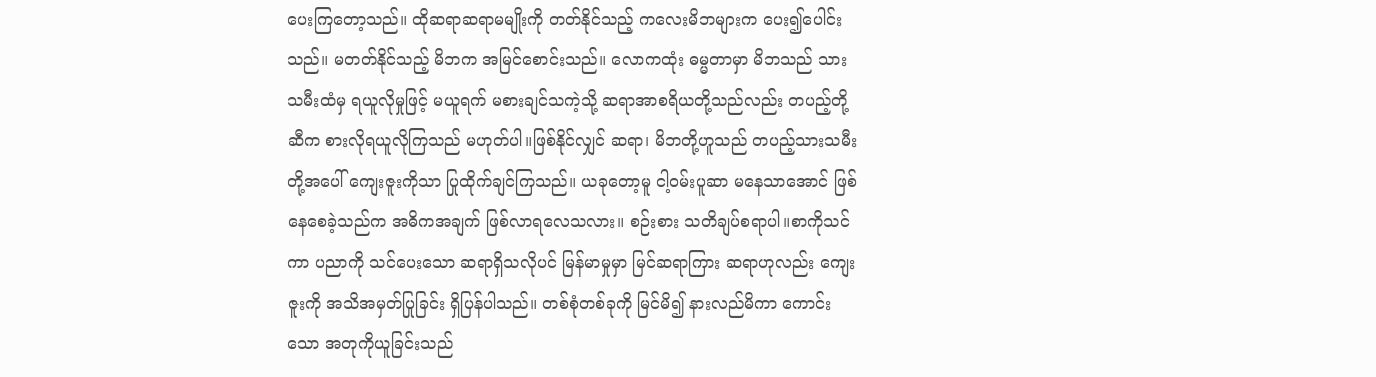ပေးကြတော့သည်။ ထိုဆရာဆရာမမျိုးကို တတ်နိုင်သည့် ကလေးမိဘများက ပေး၍ပေါင်းသည်။ မတတ်နိုင်သည့် မိဘက အမြင်စောင်းသည်။ လောကထုံး ဓမ္မတာမှာ မိဘသည် သားသမီးထံမှ ရယူလိုမှုဖြင့် မယူရက် မစားချင်သကဲ့သို့ ဆရာအာစရိယတို့သည်လည်း တပည့်တို့ဆီက စားလိုရယူလိုကြသည် မဟုတ်ပါ။ဖြစ်နိုင်လျှင် ဆရာ၊ မိဘတို့ဟူသည် တပည့်သားသမီးတို့အပေါ် ကျေးဇူးကိုသာ ပြုထိုက်ချင်ကြသည်။ ယခုတော့မူ ငါ့ဝမ်းပူဆာ မနေသာအောင် ဖြစ်နေစေခဲ့သည်က အဓိကအချက် ဖြစ်လာရလေသလား။ စဉ်းစား သတိချပ်စရာပါ။စာကိုသင်ကာ ပညာကို သင်ပေးသော ဆရာရှိသလိုပင် မြန်မာမှုမှာ မြင်ဆရာကြား ဆရာဟုလည်း ကျေးဇူးကို အသိအမှတ်ပြုခြင်း ရှိပြန်ပါသည်။ တစ်စုံတစ်ခုကို မြင်မိ၍ နားလည်မိကာ ကောင်းသော အတုကိုယူခြင်းသည်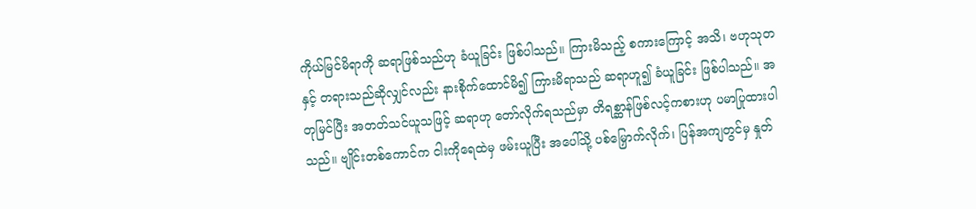ကိုယ်မြင်မိရာကို ဆရာဖြစ်သည်ဟု ခံယူခြင်း ဖြစ်ပါသည်။ ကြားမိသည့် စကားကြောင့် အသိ၊ ဗဟုသုတနှင့် တရားသည်ဆိုလျှင်လည်း နားစိုက်ထောင်မိ၍ ကြားမိရာသည် ဆရာဟူ၍ ခံယူခြင်း ဖြစ်ပါသည်။ အတုမြင်ပြီး အတတ်သင်ယူသဖြင့် ဆရာဟု တော်လိုက်ရသည်မှာ တိရစ္ဆာန်ဖြစ်လင့်ကစားဟု ပမာပြုထားပါသည်။ ဗျိုင်းတစ်ကောင်က ငါးကိုရေထဲမှ ဖမ်းယူပြီး အပေါ်သို့ ပစ်မြှောက်လိုက်၊ ပြန်အကျတွင်မှ နှုတ်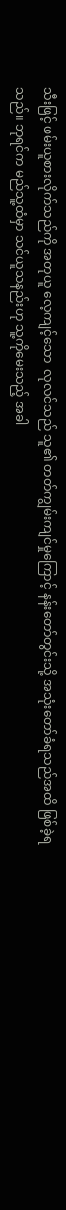သီးဖြင့် ဖမ်းယူစားလိုက်သည်ကို အတုယူ လေ့ကျင့်သော  လုလင်သည် သူ၏ တတ်ကျွမ်းကျင်မှုကြောင့် နန်းတော်တွင်းသို့ အသုံးတော်ခံရသည်အထိ ဖြစ်ခဲ့ရသည်။ ဘုရင်က မည်သူ့ထံမှာ သင်ယူသနည်းဟု သူ့ကိုမေးသည့် အခါ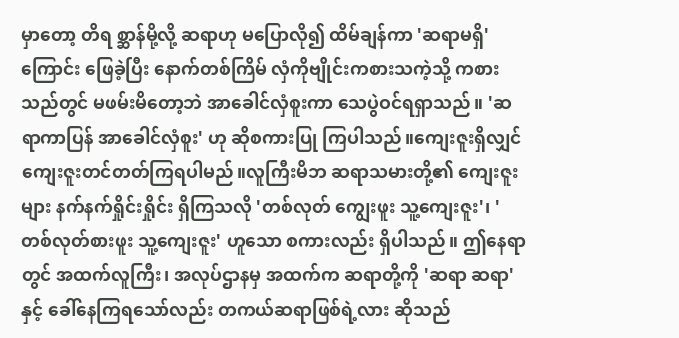မှာတော့ တိရ စ္ဆာန်မို့လို့ ဆရာဟု မပြောလို၍ ထိမ်ချန်ကာ 'ဆရာမရှိ' ကြောင်း ဖြေခဲ့ပြီး နောက်တစ်ကြိမ် လှံကိုဗျိုင်းကစားသကဲ့သို့ ကစားသည်တွင် မဖမ်းမိတော့ဘဲ အာခေါင်လှံစူးကာ သေပွဲဝင်ရရှာသည်။ 'ဆရာကာပြန် အာခေါင်လှံစူး' ဟု ဆိုစကားပြု ကြပါသည်။ကျေးဇူးရှိလျှင် ကျေးဇူးတင်တတ်ကြရပါမည်။လူကြီးမိဘ ဆရာသမားတို့၏ ကျေးဇူးများ နက်နက်ရှိုင်းရှိုင်း ရှိကြသလို 'တစ်လုတ် ကျွေးဖူး သူ့ကျေးဇူး'၊ 'တစ်လုတ်စားဖူး သူ့ကျေးဇူး' ဟူသော စကားလည်း ရှိပါသည်။ ဤနေရာတွင် အထက်လူကြီး၊ အလုပ်ဌာနမှ အထက်က ဆရာတို့ကို 'ဆရာ ဆရာ' နှင့် ခေါ်နေကြရသော်လည်း တကယ်ဆရာဖြစ်ရဲ့လား ဆိုသည်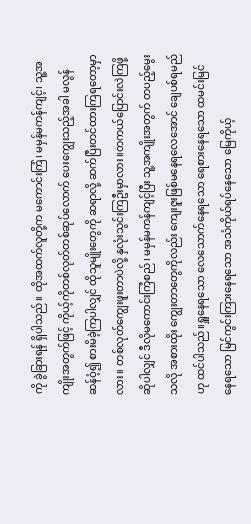ကို ခွဲခြားရန် ရှိပါသည်။ ထိုအထက်လူတို့က မကောင်းကြံ၊ မမှန်မကန်ကျင့်၊ သူ့အကျိုးအတွက်ဖြင့် ကိုယ့်ကိုတစ်လုတ်တစ်ဆုပ်လောက် ပေးကျွေးသည့်အခါ မလွန်ဆန်ဝံ့၍ စားမိခဲ့ကြပါလျှင် ထိုသူမျိုးတွေကို ဆရာလို့ ဆက်ပြီးတင်ထားကြရတော့မှာလား။ တစ်လုတ်ကျွေးဖူးတာပဲလို့ နှလုံးသွင်းကြဦးမှာလား။တကယ်ပြောင်းလဲကြဖို့ဆိုပါလျှင် ဒီလိုမကောင်းကြံစည်၊ မမှန်မကန်ကျင့်ပြီး သူ့အကျိုးအတွက် တပည့်မွေးသလို အစားထိုး ကျွေးတာတွေကိုလည်း ကျေးဇူးဖြစ်မနေရလေအောင် ချေပစ်ရမည်ဟု ထင်ပါသည်။ရှူနေရသော လေသောက်နေရသော ရေစားနေရသော ထမင်းမြင်နေရသော မြင်ကွင်းကြားနေရသော အသံကိုယ်ရပ်နေသော မြေကိုယ့်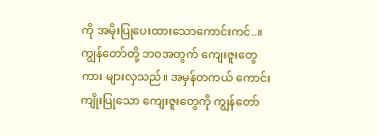ကို အမိုးပြုပေးထားသောကောင်းကင်..။ကျွန်တော်တို့ ဘဝအတွက် ကျေးဇူးတွေကား များလှသည်။ အမှန်တကယ် ကောင်းကျိုးပြုသော ကျေးဇူးတွေကို ကျွန်တော်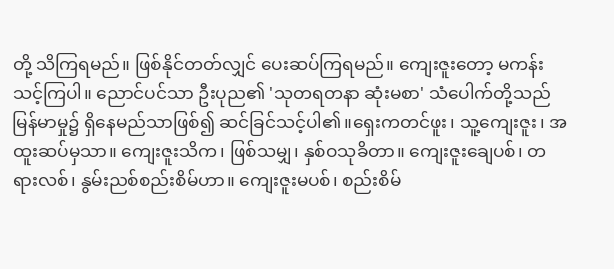တို့ သိကြရမည်။ ဖြစ်နိုင်တတ်လျှင် ပေးဆပ်ကြရမည်။ ကျေးဇူးတော့ မကန်းသင့်ကြပါ။ ညောင်ပင်သာ ဦးပုည၏ 'သုတရတနာ ဆုံးမစာ' သံပေါက်တို့သည် မြန်မာမှု၌ ရှိနေမည်သာဖြစ်၍ ဆင်ခြင်သင့်ပါ၏။ရှေးကတင်ဖူး၊ သူ့ကျေးဇူး၊ အထူးဆပ်မှသာ။ ကျေးဇူးသိက၊ ဖြစ်သမျှ၊ နှစ်ဝသုခိတာ။ ကျေးဇူးချေပစ်၊ တရားလစ်၊ နွမ်းညစ်စည်းစိမ်ဟာ။ ကျေးဇူးမပစ်၊ စည်းစိမ်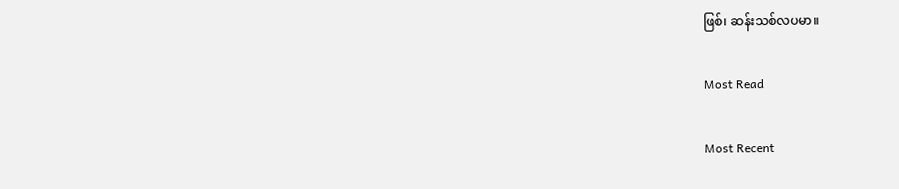ဖြစ်၊ ဆန်းသစ်လပမာ။

Most Read

Most Recent